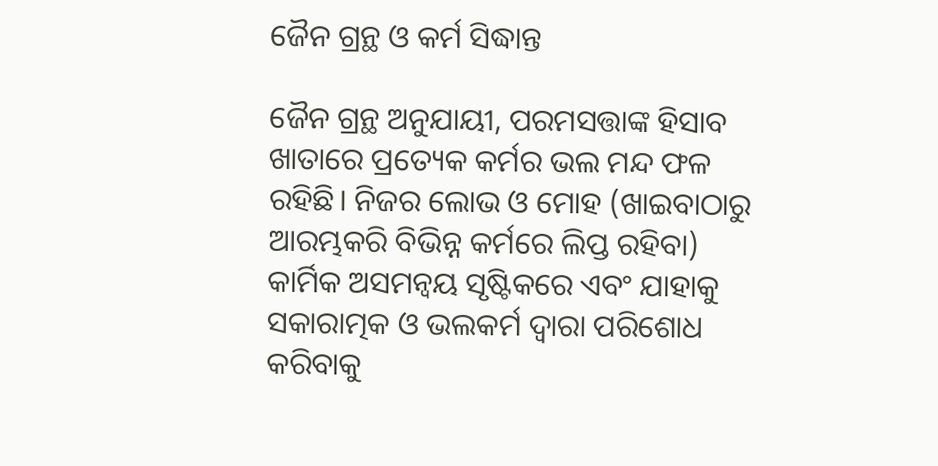ଜୈନ ଗ୍ରନ୍ଥ ଓ କର୍ମ ସିଦ୍ଧାନ୍ତ

ଜୈନ ଗ୍ରନ୍ଥ ଅନୁଯାୟୀ, ପରମସତ୍ତାଙ୍କ ହିସାବ ଖାତାରେ ପ୍ରତ୍ୟେକ କର୍ମର ଭଲ ମନ୍ଦ ଫଳ ରହିଛି। ନିଜର ଲୋଭ ଓ ମୋହ (ଖାଇବାଠାରୁ ଆରମ୍ଭକରି ବିଭିନ୍ନ କର୍ମରେ ଲିପ୍ତ ରହିବା) କାର୍ମିକ ଅସମନ୍ୱୟ ସୃଷ୍ଟିକରେ ଏବଂ ଯାହାକୁ ସକାରାତ୍ମକ ଓ ଭଲକର୍ମ ଦ୍ୱାରା ପରିଶୋଧ କରିବାକୁ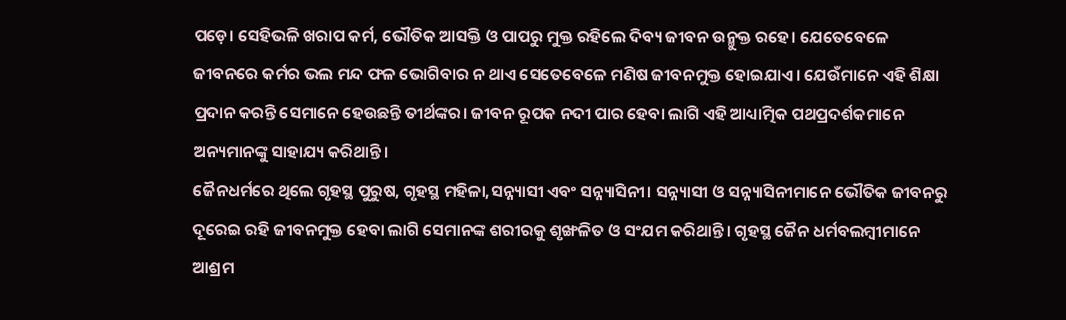ପଡ଼େ। ସେହିଭଳି ଖରାପ କର୍ମ, ଭୌତିକ ଆସକ୍ତି ଓ ପାପରୁ ମୁକ୍ତ ରହିଲେ ଦିବ୍ୟ ଜୀବନ ଉନ୍ମୁକ୍ତ ରହେ। ଯେତେବେଳେ ଜୀବନରେ କର୍ମର ଭଲ ମନ୍ଦ ଫଳ ଭୋଗିବାର ନ ଥାଏ ସେତେବେଳେ ମଣିଷ ଜୀବନମୁକ୍ତ ହୋଇଯାଏ। ଯେଉଁମାନେ ଏହି ଶିକ୍ଷା ପ୍ରଦାନ କରନ୍ତି ସେମାନେ ହେଉଛନ୍ତି ତୀର୍ଥଙ୍କର। ଜୀବନ ରୂପକ ନଦୀ ପାର ହେବା ଲାଗି ଏହି ଆଧ୍ୟାତ୍ମିକ ପଥପ୍ରଦର୍ଶକମାନେ ଅନ୍ୟମାନଙ୍କୁ ସାହାଯ୍ୟ କରିଥାନ୍ତି।
ଜୈନଧର୍ମରେ ଥିଲେ ଗୃହସ୍ଥ ପୁରୁଷ, ଗୃହସ୍ଥ ମହିଳା,ସନ୍ନ୍ୟାସୀ ଏବଂ ସନ୍ନ୍ୟାସିନୀ। ସନ୍ନ୍ୟାସୀ ଓ ସନ୍ନ୍ୟାସିନୀମାନେ ଭୌତିକ ଜୀବନରୁ ଦୂରେଇ ରହି ଜୀବନମୁକ୍ତ ହେବା ଲାଗି ସେମାନଙ୍କ ଶରୀରକୁ ଶୃଙ୍ଖଳିତ ଓ ସଂଯମ କରିଥାନ୍ତି। ଗୃହସ୍ଥ ଜୈନ ଧର୍ମବଲମ୍ୱୀମାନେ ଆଶ୍ରମ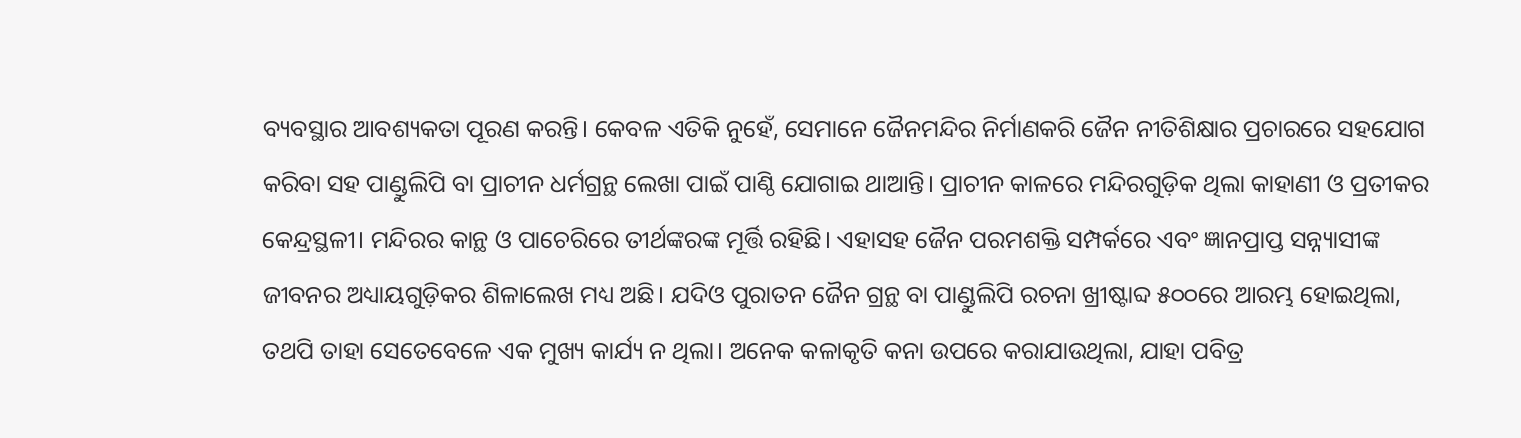ବ୍ୟବସ୍ଥାର ଆବଶ୍ୟକତା ପୂରଣ କରନ୍ତି। କେବଳ ଏତିକି ନୁହେଁ, ସେମାନେ ଜୈନମନ୍ଦିର ନିର୍ମାଣକରି ଜୈନ ନୀତିଶିକ୍ଷାର ପ୍ରଚାରରେ ସହଯୋଗ କରିବା ସହ ପାଣ୍ଡୁଲିପି ବା ପ୍ରାଚୀନ ଧର୍ମଗ୍ରନ୍ଥ ଲେଖା ପାଇଁ ପାଣ୍ଠି ଯୋଗାଇ ଥାଆନ୍ତି। ପ୍ରାଚୀନ କାଳରେ ମନ୍ଦିରଗୁଡ଼ିକ ଥିଲା କାହାଣୀ ଓ ପ୍ରତୀକର କେନ୍ଦ୍ରସ୍ଥଳୀ। ମନ୍ଦିରର କାନ୍ଥ ଓ ପାଚେରିରେ ତୀର୍ଥଙ୍କରଙ୍କ ମୂର୍ତ୍ତି ରହିଛି। ଏହାସହ ଜୈନ ପରମଶକ୍ତି ସମ୍ପର୍କରେ ଏବଂ ଜ୍ଞାନପ୍ରାପ୍ତ ସନ୍ନ୍ୟାସୀଙ୍କ ଜୀବନର ଅଧ୍ୟାୟଗୁଡ଼ିକର ଶିଳାଲେଖ ମଧ୍ୟ ଅଛି। ଯଦିଓ ପୁରାତନ ଜୈନ ଗ୍ରନ୍ଥ ବା ପାଣ୍ଡୁଲିପି ରଚନା ଖ୍ରୀଷ୍ଟାବ୍ଦ ୫୦୦ରେ ଆରମ୍ଭ ହୋଇଥିଲା, ତଥପି ତାହା ସେତେବେଳେ ଏକ ମୁଖ୍ୟ କାର୍ଯ୍ୟ ନ ଥିଲା। ଅନେକ କଳାକୃତି କନା ଉପରେ କରାଯାଉଥିଲା, ଯାହା ପବିତ୍ର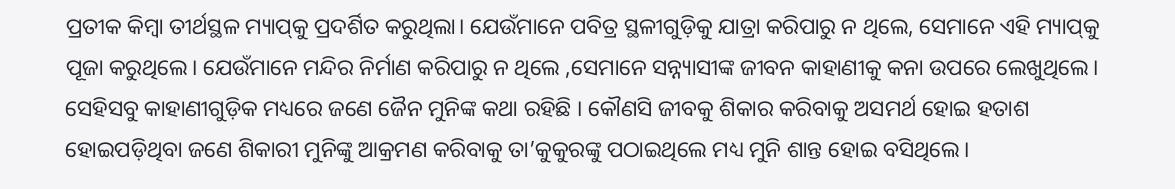ପ୍ରତୀକ କିମ୍ୱା ତୀର୍ଥସ୍ଥଳ ମ୍ୟାପ୍‌କୁ ପ୍ରଦର୍ଶିତ କରୁଥିଲା। ଯେଉଁମାନେ ପବିତ୍ର ସ୍ଥଳୀଗୁଡ଼ିକୁ ଯାତ୍ରା କରିପାରୁ ନ ଥିଲେ, ସେମାନେ ଏହି ମ୍ୟାପ୍‌କୁ ପୂଜା କରୁଥିଲେ। ଯେଉଁମାନେ ମନ୍ଦିର ନିର୍ମାଣ କରିପାରୁ ନ ଥିଲେ ,ସେମାନେ ସନ୍ନ୍ୟାସୀଙ୍କ ଜୀବନ କାହାଣୀକୁ କନା ଉପରେ ଲେଖୁଥିଲେ। ସେହିସବୁ କାହାଣୀଗୁଡ଼ିକ ମଧ୍ୟରେ ଜଣେ ଜୈନ ମୁନିଙ୍କ କଥା ରହିଛି । କୌଣସି ଜୀବକୁ ଶିକାର କରିବାକୁ ଅସମର୍ଥ ହୋଇ ହତାଶ ହୋଇପଡ଼ିଥିବା ଜଣେ ଶିକାରୀ ମୁନିଙ୍କୁ ଆକ୍ରମଣ କରିବାକୁ ତା’କୁକୁରଙ୍କୁ ପଠାଇଥିଲେ ମଧ୍ୟ ମୁନି ଶାନ୍ତ ହୋଇ ବସିଥିଲେ।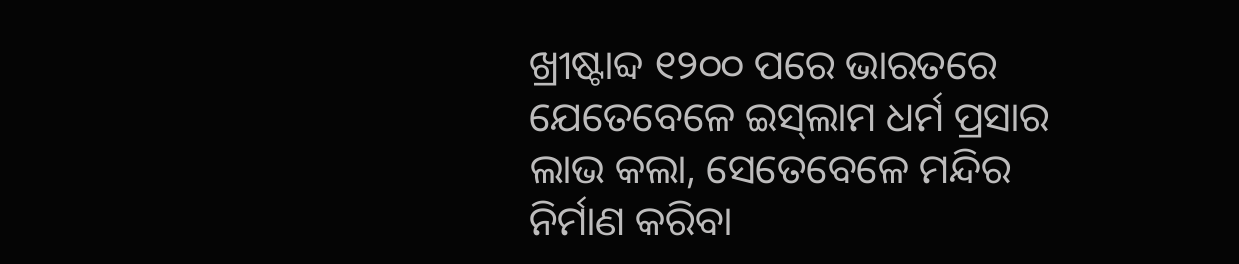ଖ୍ରୀଷ୍ଟାବ୍ଦ ୧୨୦୦ ପରେ ଭାରତରେ ଯେତେବେଳେ ଇସ୍‌ଲାମ ଧର୍ମ ପ୍ରସାର ଲାଭ କଲା, ସେତେବେଳେ ମନ୍ଦିର ନିର୍ମାଣ କରିବା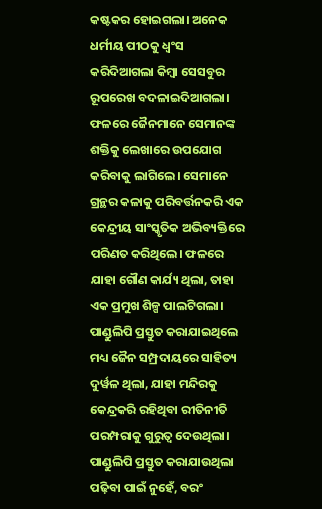କଷ୍ଟକର ହୋଇଗଲା। ଅନେକ ଧର୍ମୀୟ ପୀଠକୁ ଧ୍ୱଂସ କରିଦିଆଗଲା କିମ୍ୱା ସେସବୁର ରୂପରେଖ ବଦଳାଇଦିଆଗଲା। ଫଳରେ ଜୈନମାନେ ସେମାନଙ୍କ ଶକ୍ତିକୁ ଲେଖାରେ ଉପଯୋଗ କରିବାକୁ ଲାଗିଲେ। ସେମାନେ ଗ୍ରନ୍ଥର କଳାକୁ ପରିବର୍ତ୍ତନକରି ଏକ କେନ୍ଦ୍ରୀୟ ସାଂସ୍କୃତିକ ଅଭିବ୍ୟକ୍ତିରେ ପରିଣତ କରିଥିଲେ। ଫଳରେ ଯାହା ଗୌଣ କାର୍ଯ୍ୟ ଥିଲା, ତାହା ଏକ ପ୍ରମୁଖ ଶିଳ୍ପ ପାଲଟିଗଲା। ପାଣ୍ଡୁଲିପି ପ୍ରସ୍ତୁତ କରାଯାଇଥିଲେ ମଧ୍ୟ ଜୈନ ସମ୍ପ୍ରଦାୟରେ ସାହିତ୍ୟ ଦୁର୍ୱଳ ଥିଲା, ଯାହା ମନ୍ଦିରକୁ କେନ୍ଦ୍ରକରି ରହିଥିବା ରୀତିନୀତି ପରମ୍ପରାକୁ ଗୁରୁତ୍ୱ ଦେଉଥିଲା। ପାଣ୍ଡୁଲିପି ପ୍ରସ୍ତୁତ କରାଯାଉଥିଲା ପଢ଼ିବା ପାଇଁ ନୁହେଁ, ବରଂ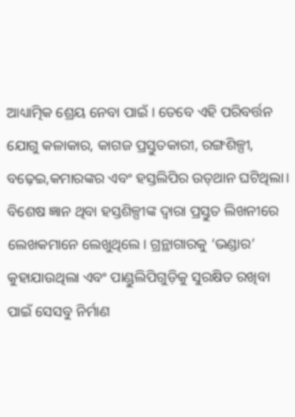ଆଧ୍ୟାତ୍ମିକ ଶ୍ରେୟ ନେବା ପାଇଁ । ତେବେ ଏହି ପରିବର୍ତ୍ତନ ଯୋଗୁ କଳାକାର, କାଗଜ ପ୍ରସ୍ତୁତକାରୀ, ରଙ୍ଗଶିଳ୍ପୀ, ବଢ଼େଇ,କମାରଙ୍କର ଏବଂ ହସ୍ତଲିପିର ଉତ୍‌ଥାନ ଘଟିଥିଲା। ବିଶେଷ ଜ୍ଞାନ ଥିବା ହସ୍ତଶିଳ୍ପୀଙ୍କ ଦ୍ୱାରା ପ୍ରସ୍ତୁତ ଲିଖନୀରେ ଲେଖକମାନେ ଲେଖୁଥିଲେ। ଗ୍ରନ୍ଥାଗାରକୁ ‘ଭଣ୍ଡାର’ କୁହାଯାଉଥିଲା ଏବଂ ପାଣ୍ଡୁଲିପିଗୁଡ଼ିକୁ ସୁରକ୍ଷିତ ରଖିବା ପାଇଁ ସେସବୁ ନିର୍ମାଣ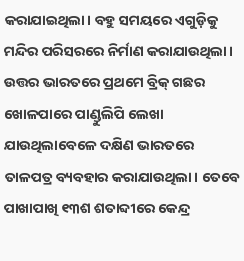କରାଯାଇଥିଲା। ବହୁ ସମୟରେ ଏଗୁଡ଼ିକୁ ମନ୍ଦିର ପରିସରରେ ନିର୍ମାଣ କରାଯାଉଥିଲା।
ଉତ୍ତର ଭାରତରେ ପ୍ରଥମେ ବ୍ରିକ୍‌ ଗଛର ଖୋଳପାରେ ପାଣ୍ଡୁଲିପି ଲେଖା ଯାଉଥିଲାବେଳେ ଦକ୍ଷିଣ ଭାରତରେ ତାଳପତ୍ର ବ୍ୟବହାର କରାଯାଉଥିଲା। ତେବେ ପାଖାପାଖି ୧୩ଶ ଶତାବ୍ଦୀରେ କେନ୍ଦ୍ର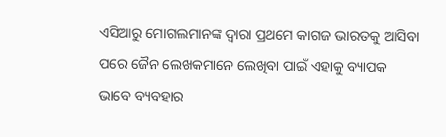ଏସିଆରୁ ମୋଗଲମାନଙ୍କ ଦ୍ୱାରା ପ୍ରଥମେ କାଗଜ ଭାରତକୁ ଆସିବା ପରେ ଜୈନ ଲେଖକମାନେ ଲେଖିବା ପାଇଁ ଏହାକୁ ବ୍ୟାପକ ଭାବେ ବ୍ୟବହାର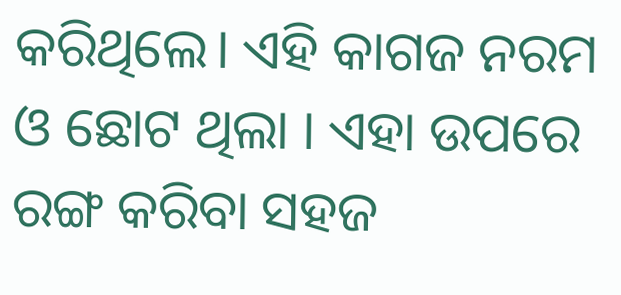କରିଥିଲେ। ଏହି କାଗଜ ନରମ ଓ ଛୋଟ ଥିଲା । ଏହା ଉପରେ ରଙ୍ଗ କରିବା ସହଜ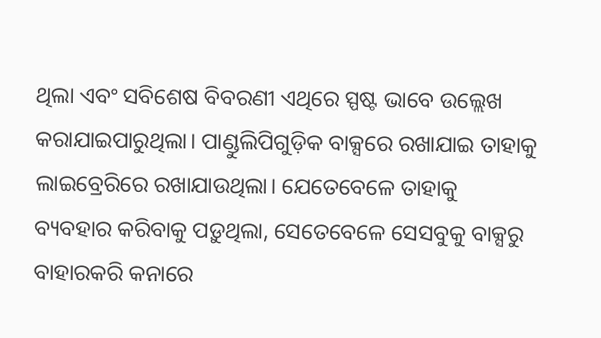ଥିଲା ଏବଂ ସବିଶେଷ ବିବରଣୀ ଏଥିରେ ସ୍ପଷ୍ଟ ଭାବେ ଉଲ୍ଲେଖ କରାଯାଇପାରୁଥିଲା। ପାଣ୍ଡୁଲିପିଗୁଡ଼ିକ ବାକ୍ସରେ ରଖାଯାଇ ତାହାକୁ ଲାଇବ୍ରେରିରେ ରଖାଯାଉଥିଲା। ଯେତେବେଳେ ତାହାକୁ ବ୍ୟବହାର କରିବାକୁ ପଡ଼ୁଥିଲା, ସେତେବେଳେ ସେସବୁକୁ ବାକ୍ସରୁ ବାହାରକରି କନାରେ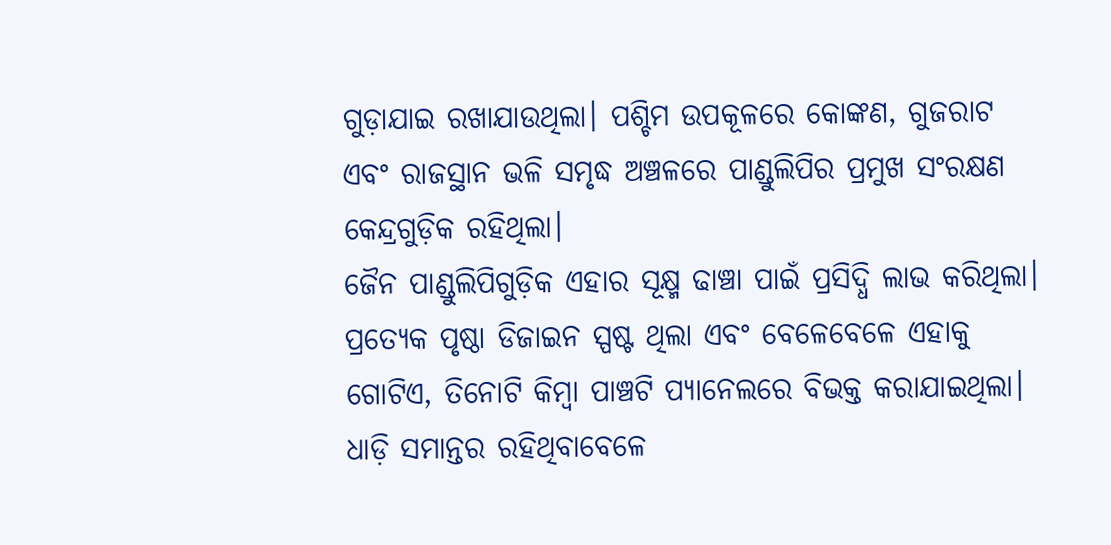ଗୁଡ଼ାଯାଇ ରଖାଯାଉଥିଲା। ପଶ୍ଚିମ ଉପକୂଳରେ କୋଙ୍କଣ, ଗୁଜରାଟ ଏବଂ ରାଜସ୍ଥାନ ଭଳି ସମୃଦ୍ଧ ଅଞ୍ଚଳରେ ପାଣ୍ଡୁଲିପିର ପ୍ରମୁଖ ସଂରକ୍ଷଣ କେନ୍ଦ୍ରଗୁଡ଼ିକ ରହିଥିଲା।
ଜୈନ ପାଣ୍ଡୁଲିପିଗୁଡ଼ିକ ଏହାର ସୂକ୍ଷ୍ମ ଢାଞ୍ଚା ପାଇଁ ପ୍ରସିଦ୍ଧି ଲାଭ କରିଥିଲା। ପ୍ରତ୍ୟେକ ପୃଷ୍ଠା ଡିଜାଇନ ସ୍ପଷ୍ଟ ଥିଲା ଏବଂ ବେଳେବେଳେ ଏହାକୁ ଗୋଟିଏ, ତିନୋଟି କିମ୍ୱା ପାଞ୍ଚଟି ପ୍ୟାନେଲରେ ବିଭକ୍ତ କରାଯାଇଥିଲା। ଧାଡ଼ି ସମାନ୍ତର ରହିଥିବାବେଳେ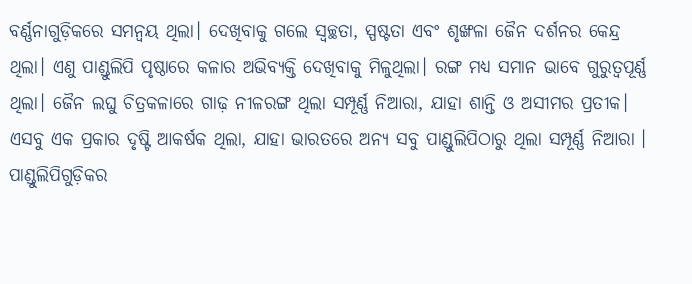ବର୍ଣ୍ଣନାଗୁଡ଼ିକରେ ସମନ୍ୱୟ ଥିଲା। ଦେଖିବାକୁ ଗଲେ ସ୍ୱଚ୍ଛତା, ସ୍ପଷ୍ଟତା ଏବଂ ଶୃଙ୍ଖଳା ଜୈନ ଦର୍ଶନର କେନ୍ଦ୍ର ଥିଲା। ଏଣୁ ପାଣ୍ଡୁଲିପି ପୃଷ୍ଠାରେ କଳାର ଅଭିବ୍ୟକ୍ତି ଦେଖିବାକୁ ମିଳୁଥିଲା। ରଙ୍ଗ ମଧ୍ୟ ସମାନ ଭାବେ ଗୁରୁତ୍ୱପୂର୍ଣ୍ଣ ଥିଲା। ଜୈନ ଲଘୁ ଚିତ୍ରକଳାରେ ଗାଢ଼ ନୀଳରଙ୍ଗ ଥିଲା ସମ୍ପୂର୍ଣ୍ଣ ନିଆରା, ଯାହା ଶାନ୍ତି ଓ ଅସୀମର ପ୍ରତୀକ। ଏସବୁ ଏକ ପ୍ରକାର ଦୃଷ୍ଟି ଆକର୍ଷକ ଥିଲା, ଯାହା ଭାରତରେ ଅନ୍ୟ ସବୁ ପାଣ୍ଡୁଲିପିଠାରୁ ଥିଲା ସମ୍ପୂର୍ଣ୍ଣ ନିଆରା । ପାଣ୍ଡୁଲିପିଗୁଡ଼ିକର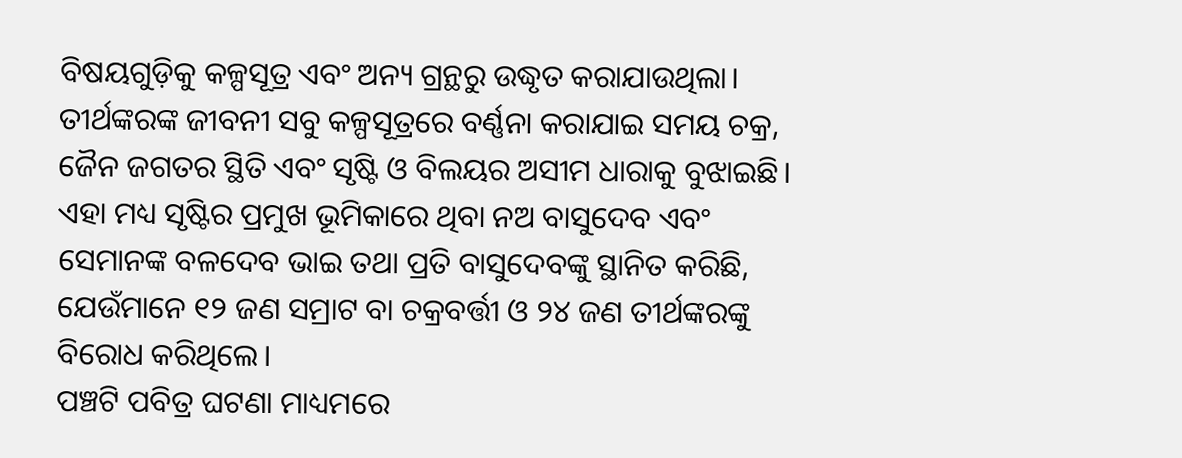ବିଷୟଗୁଡ଼ିକୁ କଳ୍ପସୂତ୍ର ଏବଂ ଅନ୍ୟ ଗ୍ରନ୍ଥରୁ ଉଦ୍ଧୃତ କରାଯାଉଥିଲା। ତୀର୍ଥଙ୍କରଙ୍କ ଜୀବନୀ ସବୁ କଳ୍ପସୂତ୍ରରେ ବର୍ଣ୍ଣନା କରାଯାଇ ସମୟ ଚକ୍ର, ଜୈନ ଜଗତର ସ୍ଥିତି ଏବଂ ସୃଷ୍ଟି ଓ ବିଲୟର ଅସୀମ ଧାରାକୁ ବୁଝାଇଛି। ଏହା ମଧ୍ୟ ସୃଷ୍ଟିର ପ୍ରମୁଖ ଭୂମିକାରେ ଥିବା ନଅ ବାସୁଦେବ ଏବଂ ସେମାନଙ୍କ ବଳଦେବ ଭାଇ ତଥା ପ୍ରତି ବାସୁଦେବଙ୍କୁ ସ୍ଥାନିତ କରିଛି, ଯେଉଁମାନେ ୧୨ ଜଣ ସମ୍ରାଟ ବା ଚକ୍ରବର୍ତ୍ତୀ ଓ ୨୪ ଜଣ ତୀର୍ଥଙ୍କରଙ୍କୁ ବିରୋଧ କରିଥିଲେ।
ପଞ୍ଚଟି ପବିତ୍ର ଘଟଣା ମାଧ୍ୟମରେ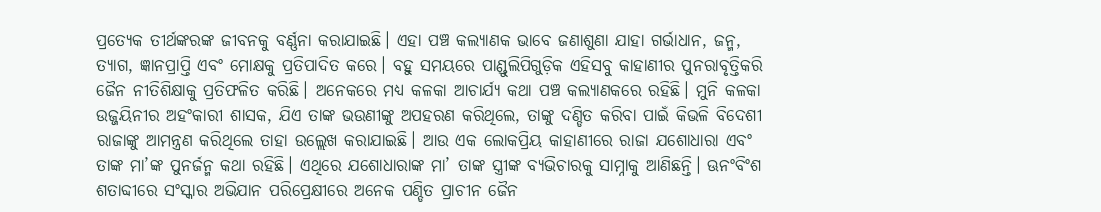ପ୍ରତ୍ୟେକ ତୀର୍ଥଙ୍କରଙ୍କ ଜୀବନକୁ ବର୍ଣ୍ଣନା କରାଯାଇଛି। ଏହା ପଞ୍ଚ କଲ୍ୟାଣକ ଭାବେ ଜଣାଶୁଣା ଯାହା ଗର୍ଭାଧାନ, ଜନ୍ମ, ତ୍ୟାଗ, ଜ୍ଞାନପ୍ରାପ୍ତି ଏବଂ ମୋକ୍ଷକୁ ପ୍ରତିପାଦିତ କରେ। ବହୁ ସମୟରେ ପାଣ୍ଡୁଲିପିଗୁଡ଼ିକ ଏହିସବୁ କାହାଣୀର ପୁନରାବୃତ୍ତିକରି ଜୈନ ନୀତିଶିକ୍ଷାକୁ ପ୍ରତିଫଳିତ କରିଛି। ଅନେକରେ ମଧ୍ୟ କଳକା ଆଚାର୍ଯ୍ୟ କଥା ପଞ୍ଚ କଲ୍ୟାଣକରେ ରହିଛି। ମୁନି କଳକା ଉଜ୍ଜୟିନୀର ଅହଂକାରୀ ଶାସକ, ଯିଏ ତାଙ୍କ ଭଉଣୀଙ୍କୁ ଅପହରଣ କରିଥିଲେ, ତାଙ୍କୁ ଦଣ୍ଡିତ କରିବା ପାଇଁ କିଭଳି ବିଦେଶୀ ରାଜାଙ୍କୁ ଆମନ୍ତ୍ରଣ କରିଥିଲେ ତାହା ଉଲ୍ଲେଖ କରାଯାଇଛି। ଆଉ ଏକ ଲୋକପ୍ରିୟ କାହାଣୀରେ ରାଜା ଯଶୋଧାରା ଏବଂ ତାଙ୍କ ମା’ଙ୍କ ପୁନର୍ଜନ୍ମ କଥା ରହିଛି। ଏଥିରେ ଯଶୋଧାରାଙ୍କ ମା’ ତାଙ୍କ ସ୍ତ୍ରୀଙ୍କ ବ୍ୟଭିଚାରକୁ ସାମ୍ନାକୁ ଆଣିଛନ୍ତି। ଊନଂବିଂଶ ଶତାବ୍ଦୀରେ ସଂସ୍କାର ଅଭିଯାନ ପରିପ୍ରେକ୍ଷୀରେ ଅନେକ ପଣ୍ଡିତ ପ୍ରାଚୀନ ଜୈନ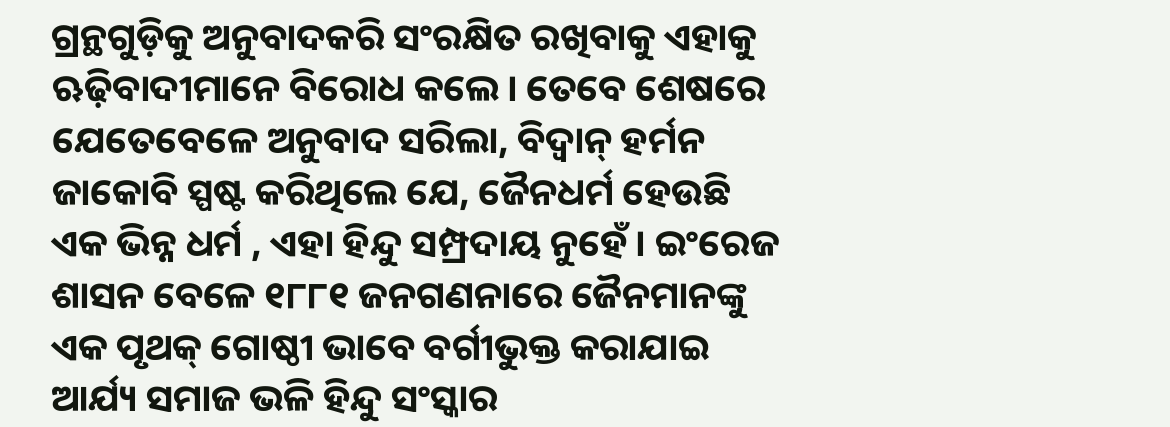ଗ୍ରନ୍ଥଗୁଡ଼ିକୁ ଅନୁବାଦକରି ସଂରକ୍ଷିତ ରଖିବାକୁ ଏହାକୁ ଋଢ଼ିବାଦୀମାନେ ବିରୋଧ କଲେ। ତେବେ ଶେଷରେ ଯେତେବେଳେ ଅନୁବାଦ ସରିଲା, ବିଦ୍ୱାନ୍‌ ହର୍ମନ ଜାକୋବି ସ୍ପଷ୍ଟ କରିଥିଲେ ଯେ, ଜୈନଧର୍ମ ହେଉଛି ଏକ ଭିନ୍ନ ଧର୍ମ , ଏହା ହିନ୍ଦୁ ସମ୍ପ୍ରଦାୟ ନୁହେଁ। ଇଂରେଜ ଶାସନ ବେଳେ ୧୮୮୧ ଜନଗଣନାରେ ଜୈନମାନଙ୍କୁ ଏକ ପୃଥକ୍‌ ଗୋଷ୍ଠୀ ଭାବେ ବର୍ଗୀଭୁକ୍ତ କରାଯାଇ ଆର୍ଯ୍ୟ ସମାଜ ଭଳି ହିନ୍ଦୁ ସଂସ୍କାର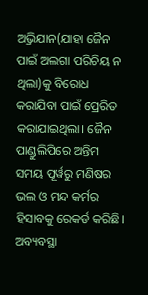ଅ୍ରଭିଯାନ(ଯାହା ଜୈନ ପାଇଁ ଅଲଗା ପରିଚିୟ ନ ଥିଲା)କୁ ବିରୋଧ କରାଯିବା ପାଇଁ ପ୍ରେରିତ କରାଯାଇଥିଲା। ଜୈନ ପାଣ୍ଡୁଲିପିରେ ଅନ୍ତିମ ସମୟ ପୂର୍ୱରୁ ମଣିଷର ଭଲ ଓ ମନ୍ଦ କର୍ମର ହିସାବକୁ ରେକର୍ଡ କରିଛି। ଅବ୍ୟବସ୍ଥା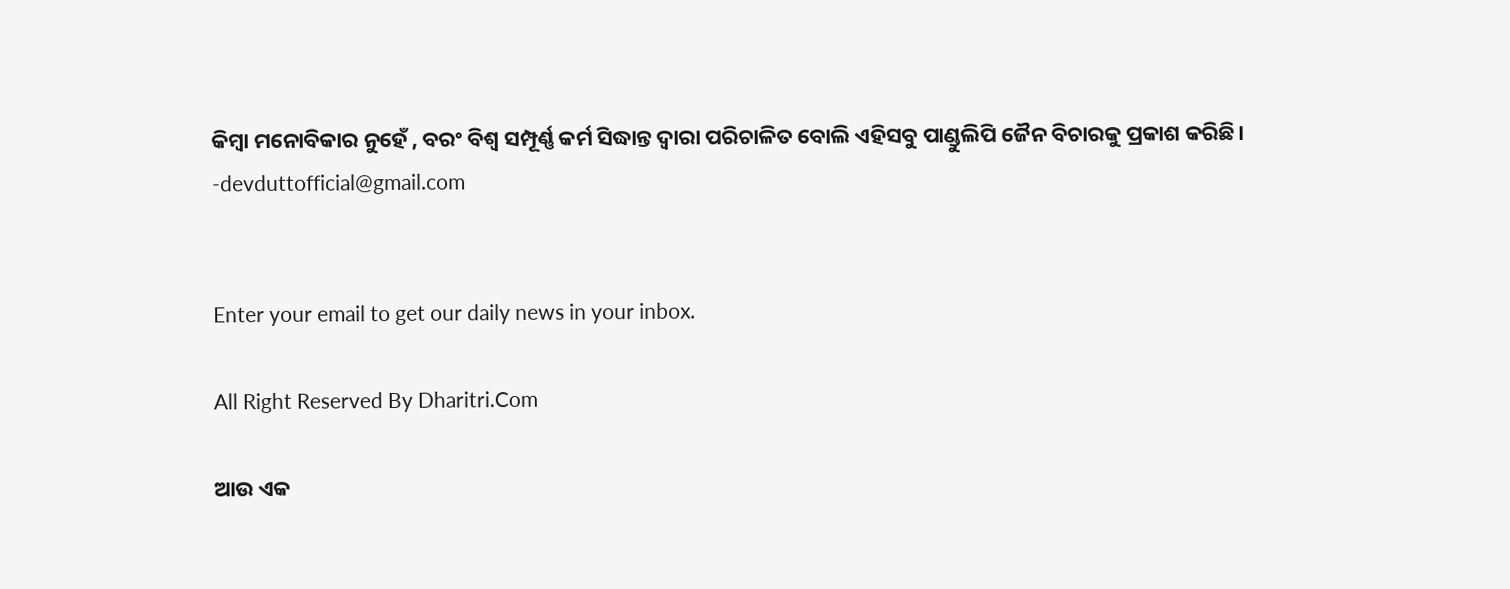କିମ୍ୱା ମନୋବିକାର ନୁହେଁ , ବରଂ ବିଶ୍ୱ ସମ୍ପୂର୍ଣ୍ଣ କର୍ମ ସିଦ୍ଧାନ୍ତ ଦ୍ୱାରା ପରିଚାଳିତ ବୋଲି ଏହିସବୁ ପାଣ୍ଡୁଲିପି ଜୈନ ବିଚାରକୁ ପ୍ରକାଶ କରିଛି।
-devduttofficial@gmail.com


Enter your email to get our daily news in your inbox.

All Right Reserved By Dharitri.Com

ଆଉ ଏକ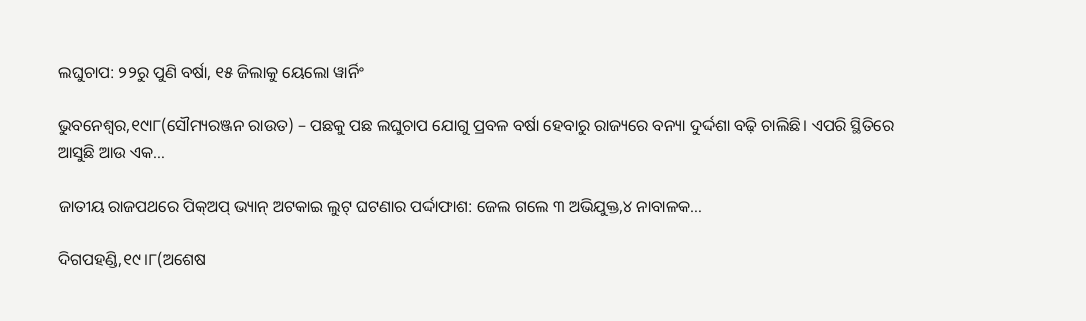ଲଘୁଚାପ: ୨୨ରୁ ପୁଣି ବର୍ଷା, ୧୫ ଜିଲାକୁ ୟେଲୋ ୱାର୍ନିଂ

ଭୁବନେଶ୍ୱର,୧୯ା୮(ସୌମ୍ୟରଞ୍ଜନ ରାଉତ) – ପଛକୁ ପଛ ଲଘୁଚାପ ଯୋଗୁ ପ୍ରବଳ ବର୍ଷା ହେବାରୁ ରାଜ୍ୟରେ ବନ୍ୟା ଦୁର୍ଦ୍ଦଶା ବଢ଼ି ଚାଲିଛି। ଏପରି ସ୍ଥିତିରେ ଆସୁଛି ଆଉ ଏକ…

ଜାତୀୟ ରାଜପଥରେ ପିକ୍‌ଅପ୍‌ ଭ୍ୟାନ୍‌ ଅଟକାଇ ଲୁଟ୍‌ ଘଟଣାର ପର୍ଦ୍ଦାଫାଶ: ଜେଲ ଗଲେ ୩ ଅଭିଯୁକ୍ତ,୪ ନାବାଳକ…

ଦିଗପହଣ୍ଡି,୧୯।୮(ଅଶେଷ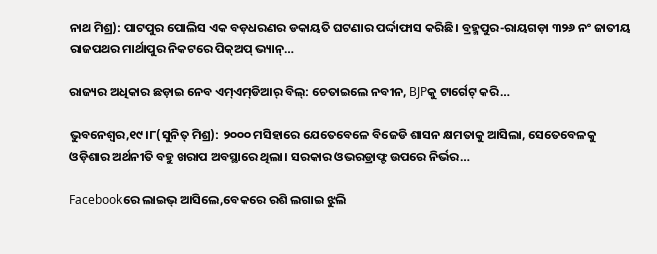ନାଥ ମିଶ୍ର): ପାଟପୁର ପୋଲିସ ଏକ ବଡ଼ଧରଣର ଡକାୟତି ଘଟଣାର ପର୍ଦ୍ଦାଫାସ କରିଛି। ବ୍ରହ୍ମପୁର-ରାୟଗଡ଼ା ୩୨୬ ନଂ ଜାତୀୟ ରାଜପଥର ମାର୍ଥାପୁର ନିକଟରେ ପିକ୍‌ଅପ୍‌ ଭ୍ୟାନ୍‌…

ରାଜ୍ୟର ଅଧିକାର ଛଡ଼ାଇ ନେବ ଏମ୍‌ଏମ୍‌ଡିଆର୍‌ ବିଲ୍‌: ଚେତାଇଲେ ନବୀନ, BJPକୁ ଟାର୍ଗେଟ୍ କରି…

ଭୁବନେଶ୍ୱର,୧୯।୮(ସୁନିତ୍‌ ମିଶ୍ର): ୨୦୦୦ ମସିହାରେ ଯେତେବେଳେ ବିଜେଡି ଶାସନ କ୍ଷମତାକୁ ଆସିଲା, ସେତେବେଳକୁ ଓଡ଼ିଶାର ଅର୍ଥନୀତି ବହୁ ଖରାପ ଅବସ୍ଥାରେ ଥିଲା। ସରକାର ଓଭରଡ୍ରାଫ୍ଟ ଉପରେ ନିର୍ଭର…

Facebookରେ ଲାଇଭ୍‌ ଆସିଲେ,ବେକରେ ରଶି ଲଗାଇ ଝୁଲି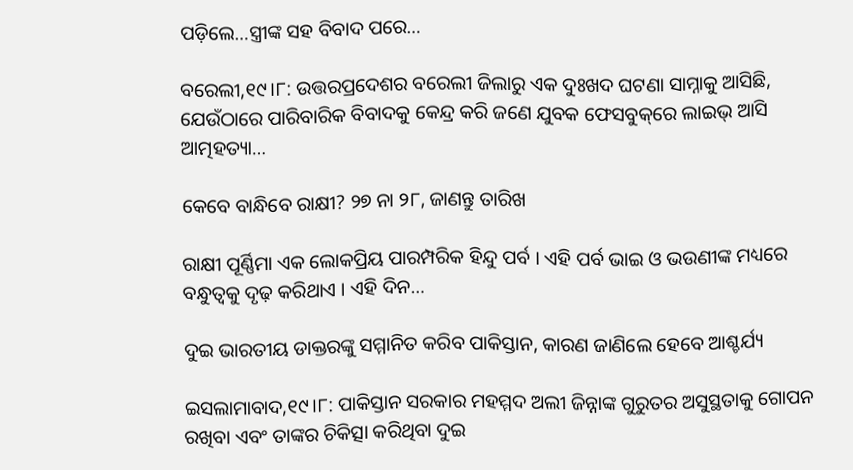ପଡ଼ିଲେ…ସ୍ତ୍ରୀଙ୍କ ସହ ବିବାଦ ପରେ…

ବରେଲୀ,୧୯।୮: ଉତ୍ତରପ୍ରଦେଶର ବରେଲୀ ଜିଲାରୁ ଏକ ଦୁଃଖଦ ଘଟଣା ସାମ୍ନାକୁ ଆସିଛି, ଯେଉଁଠାରେ ପାରିବାରିକ ବିବାଦକୁ କେନ୍ଦ୍ର କରି ଜଣେ ଯୁବକ ଫେସବୁକ୍‌ରେ ଲାଇଭ୍ ଆସି ଆତ୍ମହତ୍ୟା…

କେବେ ବାନ୍ଧିବେ ରାକ୍ଷୀ? ୨୭ ନା ୨୮, ଜାଣନ୍ତୁ ତାରିଖ

ରାକ୍ଷୀ ପୂର୍ଣ୍ଣିମା ଏକ ଲୋକପ୍ରିୟ ପାରମ୍ପରିକ ହିନ୍ଦୁ ପର୍ବ । ଏହି ପର୍ବ ଭାଇ ଓ ଭଉଣୀଙ୍କ ମଧ୍ୟରେ ବନ୍ଧୁତ୍ୱକୁ ଦୃଢ଼ କରିଥାଏ । ଏହି ଦିନ…

ଦୁଇ ଭାରତୀୟ ଡାକ୍ତରଙ୍କୁ ସମ୍ମାନିତ କରିବ ପାକିସ୍ତାନ, କାରଣ ଜାଣିଲେ ହେବେ ଆଶ୍ଚର୍ଯ୍ୟ

ଇସଲାମାବାଦ,୧୯।୮: ପାକିସ୍ତାନ ସରକାର ମହମ୍ମଦ ଅଲୀ ଜିନ୍ନାଙ୍କ ଗୁରୁତର ଅସୁସ୍ଥତାକୁ ଗୋପନ ରଖିବା ଏବଂ ତାଙ୍କର ଚିକିତ୍ସା କରିଥିବା ଦୁଇ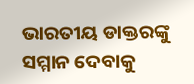ଭାରତୀୟ ଡାକ୍ତରଙ୍କୁ ସମ୍ମାନ ଦେବାକୁ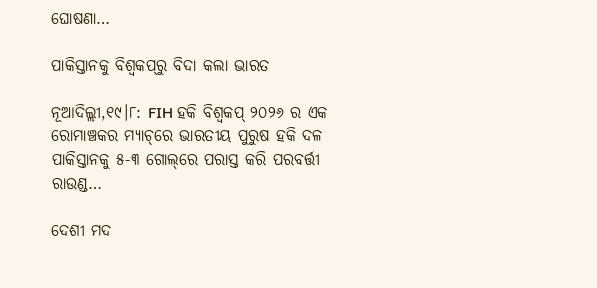ଘୋଷଣା…

ପାକିସ୍ତାନକୁ ବିଶ୍ୱକପ୍‌ରୁ ବିଦା କଲା ଭାରତ

ନୂଆଦିଲ୍ଲୀ,୧୯।୮: FIH ହକି ବିଶ୍ୱକପ୍ ୨୦୨୬ ର ଏକ ରୋମାଞ୍ଚକର ମ୍ୟାଚ୍‌ରେ ଭାରତୀୟ ପୁରୁଷ ହକି ଦଳ ପାକିସ୍ତାନକୁ ୫-୩ ଗୋଲ୍‌ରେ ପରାସ୍ତ କରି ପରବର୍ତ୍ତୀ ରାଉଣ୍ଡ…

ଦେଶୀ ମଦ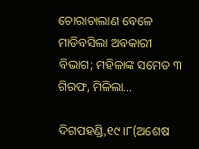ଚୋରାଚାଲାଣ ବେଳେ ମାଡିବସିଲା ଅବକାରୀ ବିଭାଗ; ମହିଳାଙ୍କ ସମେତ ୩ ଗିରଫ, ମିଳିଲା…

ଦିଗପହଣ୍ଡି,୧୯।୮(ଅଶେଷ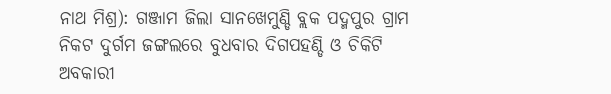ନାଥ ମିଶ୍ର): ଗଞ୍ଜାମ ଜିଲା ସାନଖେମୁଣ୍ଡି ବ୍ଲକ ପଦ୍ମପୁର ଗ୍ରାମ ନିକଟ ଦୁର୍ଗମ ଜଙ୍ଗଲରେ ବୁଧବାର ଦିଗପହଣ୍ଡି ଓ ଚିକିଟି ଅବକାରୀ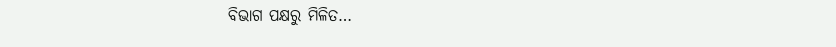ବିଭାଗ ପକ୍ଷରୁ ମିଳିତ…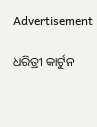Advertisement

ଧରିତ୍ରୀ କାର୍ଟୁନ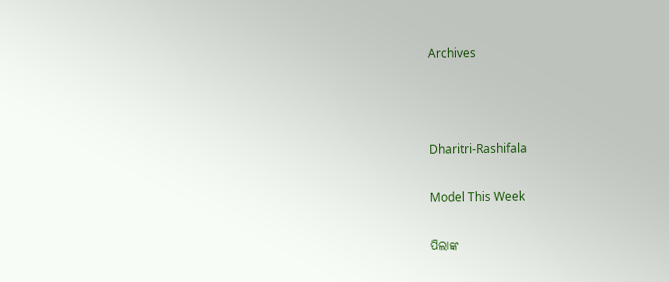Archives



Dharitri-Rashifala

Model This Week

ପିଲାଙ୍କ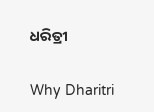ଧରିତ୍ରୀ

Why Dharitri